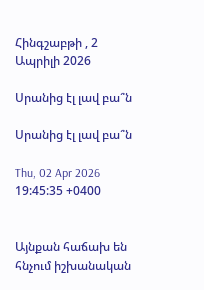Հինգշաբթի , 2 Ապրիլի 2026

Սրանից էլ լավ բա՞ն

Սրանից էլ լավ բա՞ն

Thu, 02 Apr 2026 19:45:35 +0400


Այնքան հաճախ են հնչում իշխանական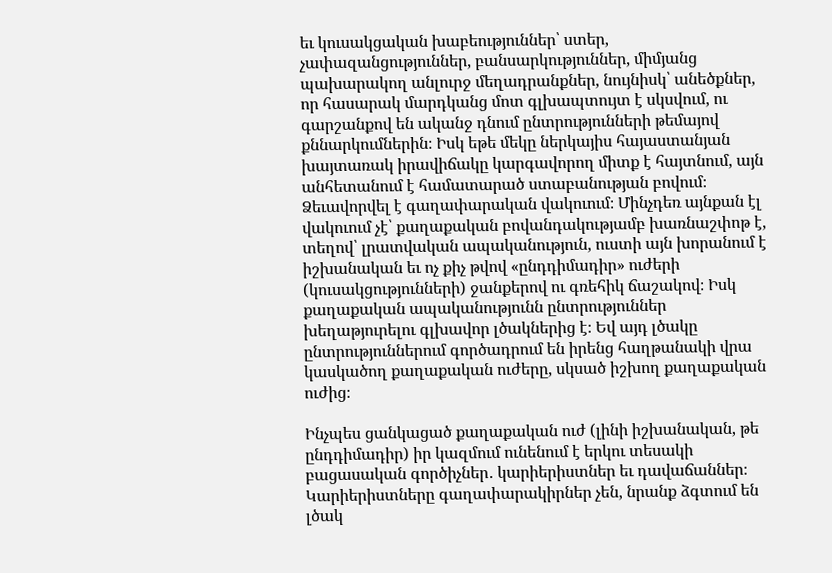եւ կուսակցական խաբեություններ՝ ստեր, չափազանցություններ, բանսարկություններ, միմյանց պախարակող անլուրջ մեղադրանքներ, նույնիսկ՝ անեծքներ, որ հասարակ մարդկանց մոտ գլխապտույտ է սկսվում, ու գարշանքով են ականջ դնում ընտրությունների թեմայով քննարկումներին։ Իսկ եթե մեկը ներկայիս հայաստանյան խայտառակ իրավիճակը կարգավորող միտք է հայտնում, այն անհետանում է համատարած ստաբանության բովում։ Ձեւավորվել է գաղափարական վակուում։ Մինչդեռ այնքան էլ վակուում չէ՝ քաղաքական բովանդակությամբ խառնաշփոթ է, տեղով՝ լրատվական ապականություն, ուստի այն խորանում է իշխանական եւ ոչ քիչ թվով «ընդդիմադիր» ուժերի (կուսակցությունների) ջանքերով ու գռեհիկ ճաշակով։ Իսկ քաղաքական ապականությունն ընտրություններ խեղաթյուրելու գլխավոր լծակներից է։ Եվ այդ լծակը ընտրություններում գործադրում են իրենց հաղթանակի վրա կասկածող քաղաքական ուժերը, սկսած իշխող քաղաքական ուժից։

Ինչպես ցանկացած քաղաքական ուժ (լինի իշխանական, թե ընդդիմադիր) իր կազմում ունենում է երկու տեսակի բացասական գործիչներ․ կարիերիստներ եւ դավաճաններ։ Կարիերիստները գաղափարակիրներ չեն, նրանք ձգտում են լծակ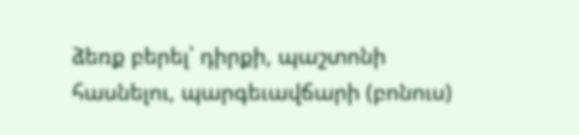ձեռք բերել՝ դիրքի, պաշտոնի հասնելու, պարգեւավճարի (բոնուս)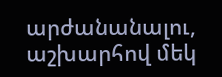արժանանալու, աշխարհով մեկ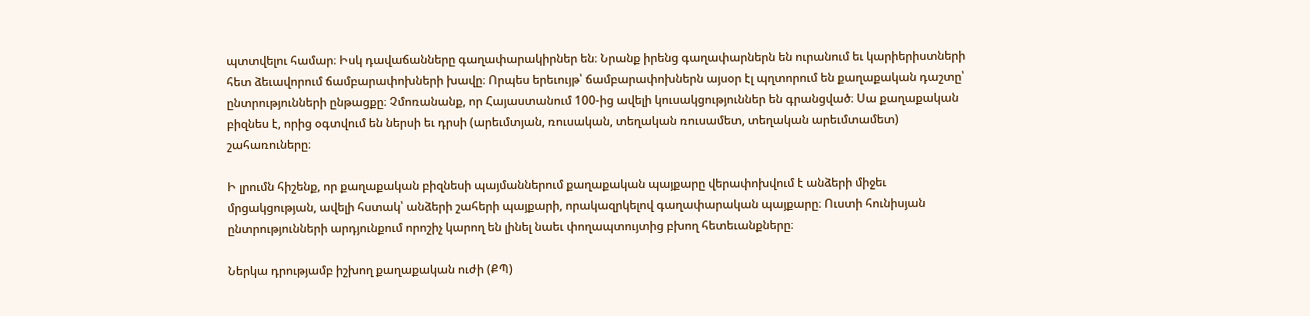պտտվելու համար։ Իսկ դավաճանները գաղափարակիրներ են։ Նրանք իրենց գաղափարներն են ուրանում եւ կարիերիստների հետ ձեւավորում ճամբարափոխների խավը։ Որպես երեւույթ՝ ճամբարափոխներն այսօր էլ պղտորում են քաղաքական դաշտը՝ ընտրությունների ընթացքը։ Չմոռանանք, որ Հայաստանում 100-ից ավելի կուսակցություններ են գրանցված։ Սա քաղաքական բիզնես է, որից օգտվում են ներսի եւ դրսի (արեւմտյան, ռուսական, տեղական ռուսամետ, տեղական արեւմտամետ) շահառուները։

Ի լրումն հիշենք, որ քաղաքական բիզնեսի պայմաններում քաղաքական պայքարը վերափոխվում է անձերի միջեւ մրցակցության, ավելի հստակ՝ անձերի շահերի պայքարի, որակազրկելով գաղափարական պայքարը։ Ուստի հունիսյան ընտրությունների արդյունքում որոշիչ կարող են լինել նաեւ փողապտույտից բխող հետեւանքները։

Ներկա դրությամբ իշխող քաղաքական ուժի (ՔՊ)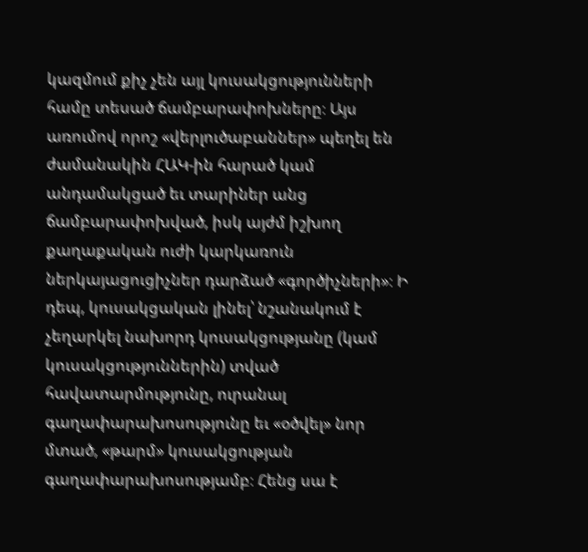կազմում քիչ չեն այլ կուսակցությունների համը տեսած ճամբարափոխները։ Այս առումով որոշ «վերլուծաբաններ» պեղել են ժամանակին ՀԱԿ-ին հարած կամ անդամակցած եւ տարիներ անց ճամբարափոխված, իսկ այժմ իշխող քաղաքական ուժի կարկառուն ներկայացուցիչներ դարձած «գործիչների»։ Ի դեպ, կուսակցական լինել՝ նշանակում է չեղարկել նախորդ կուսակցությանը (կամ կուսակցություններին) տված հավատարմությունը, ուրանալ գաղափարախոսությունը եւ «օծվել» նոր մտած, «թարմ» կուսակցության գաղափարախոսությամբ։ Հենց սա է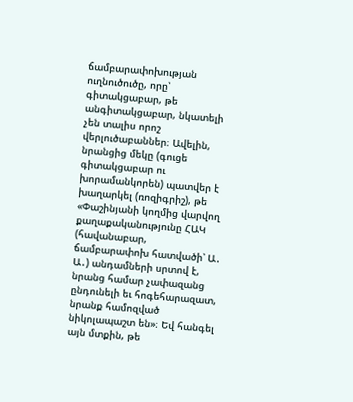ճամբարափոխության ուղնուծուծը, որը՝ գիտակցաբար, թե անգիտակցաբար, նկատելի չեն տալիս որոշ վերլուծաբաններ։ Ավելին, նրանցից մեկը (գուցե գիտակցաբար ու խորամանկորեն) պատվեր է խաղարկել (ռոզիգրիշ), թե «Փաշինյանի կողմից վարվող քաղաքականությունը ՀԱԿ (հավանաբար, ճամբարափոխ հատվածի՝ Ա․ Ա․) անդամների սրտով է, նրանց համար չափազանց ընդունելի եւ հոգեհարազատ, նրանք համոզված նիկոլապաշտ են»։ Եվ հանգել այն մտքին, թե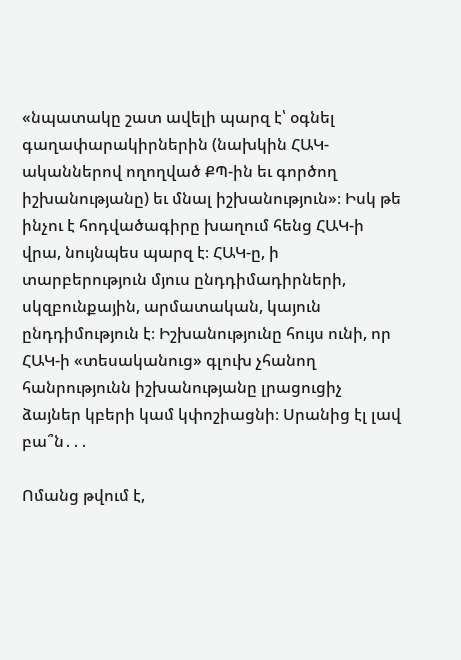«նպատակը շատ ավելի պարզ է՝ օգնել գաղափարակիրներին (նախկին ՀԱԿ-ականներով ողողված ՔՊ-ին եւ գործող իշխանությանը) եւ մնալ իշխանություն»։ Իսկ թե ինչու է հոդվածագիրը խաղում հենց ՀԱԿ-ի վրա, նույնպես պարզ է։ ՀԱԿ-ը, ի տարբերություն մյուս ընդդիմադիրների, սկզբունքային, արմատական, կայուն ընդդիմություն է։ Իշխանությունը հույս ունի, որ ՀԱԿ-ի «տեսականուց» գլուխ չհանող հանրությունն իշխանությանը լրացուցիչ ձայներ կբերի կամ կփոշիացնի։ Սրանից էլ լավ բա՞ն․․․

Ոմանց թվում է,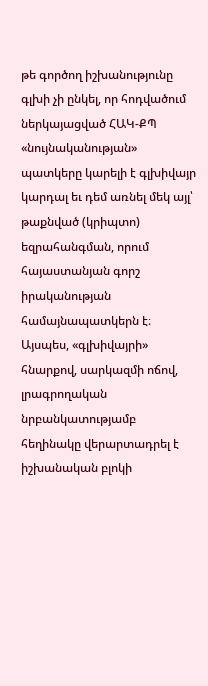թե գործող իշխանությունը գլխի չի ընկել, որ հոդվածում ներկայացված ՀԱԿ-ՔՊ «նույնականության» պատկերը կարելի է գլխիվայր կարդալ եւ դեմ առնել մեկ այլ՝ թաքնված (կրիպտո) եզրահանգման, որում հայաստանյան գորշ իրականության համայնապատկերն է։ Այսպես, «գլխիվայրի» հնարքով, սարկազմի ոճով, լրագրողական նրբանկատությամբ հեղինակը վերարտադրել է իշխանական բլոկի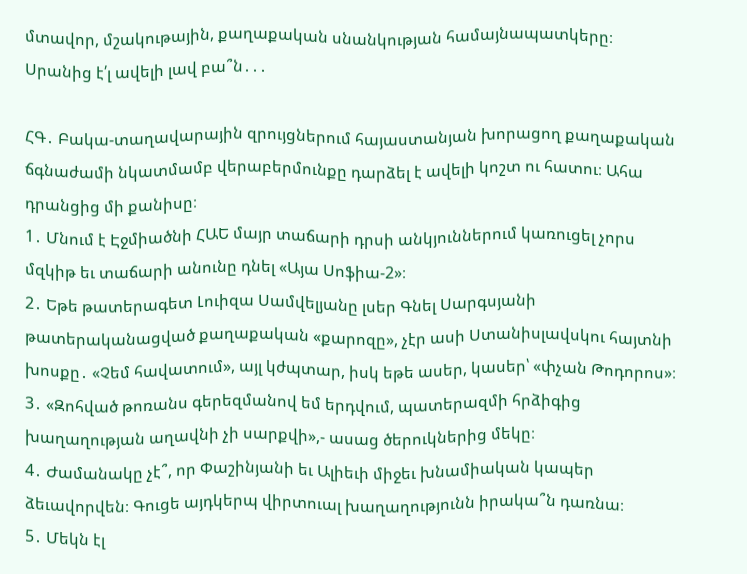մտավոր, մշակութային, քաղաքական սնանկության համայնապատկերը։
Սրանից է՛լ ավելի լավ բա՞ն․․․

ՀԳ․ Բակա-տաղավարային զրույցներում հայաստանյան խորացող քաղաքական ճգնաժամի նկատմամբ վերաբերմունքը դարձել է ավելի կոշտ ու հատու։ Ահա դրանցից մի քանիսը։
1․ Մնում է Էջմիածնի ՀԱԵ մայր տաճարի դրսի անկյուններում կառուցել չորս մզկիթ եւ տաճարի անունը դնել «Այա Սոֆիա-2»։
2․ Եթե թատերագետ Լուիզա Սամվելյանը լսեր Գնել Սարգսյանի թատերականացված քաղաքական «քարոզը», չէր ասի Ստանիսլավսկու հայտնի խոսքը․ «Չեմ հավատում», այլ կժպտար, իսկ եթե ասեր, կասեր՝ «փչան Թոդորոս»։
3․ «Զոհված թոռանս գերեզմանով եմ երդվում, պատերազմի հրձիգից խաղաղության աղավնի չի սարքվի»,- ասաց ծերուկներից մեկը։
4․ Ժամանակը չէ՞, որ Փաշինյանի եւ Ալիեւի միջեւ խնամիական կապեր ձեւավորվեն։ Գուցե այդկերպ վիրտուալ խաղաղությունն իրակա՞ն դառնա։
5․ Մեկն էլ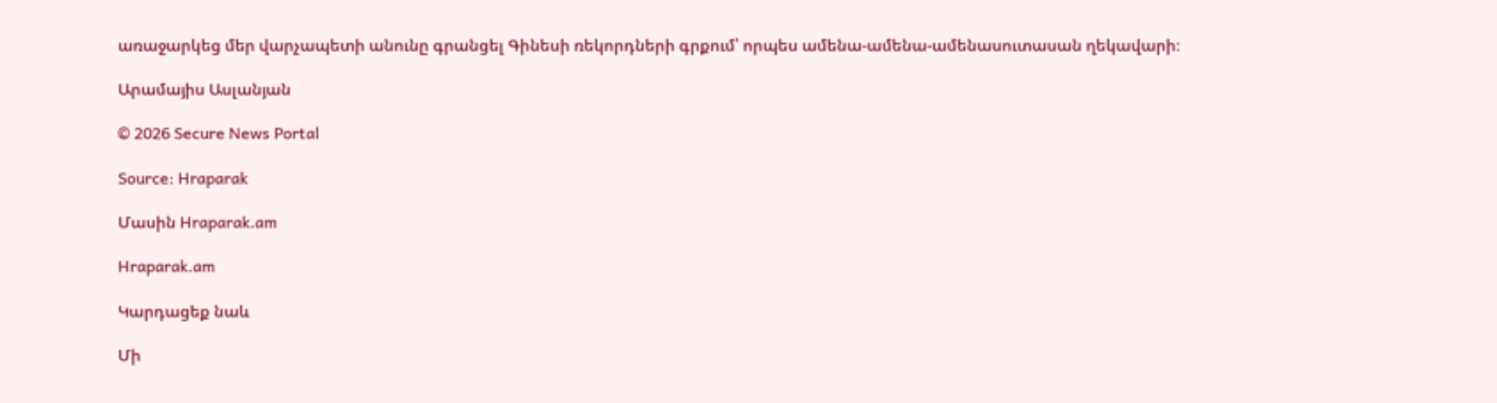առաջարկեց մեր վարչապետի անունը գրանցել Գինեսի ռեկորդների գրքում՝ որպես ամենա-ամենա-ամենասուտասան ղեկավարի։

Արամայիս Ասլանյան

© 2026 Secure News Portal

Source: Hraparak

Մասին Hraparak.am

Hraparak.am

Կարդացեք նաև

Մի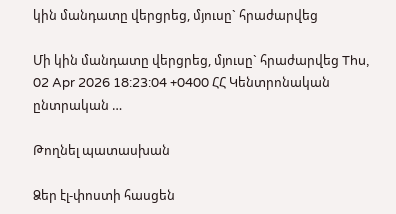կին մանդատը վերցրեց, մյուսը` հրաժարվեց

Մի կին մանդատը վերցրեց, մյուսը` հրաժարվեց Thu, 02 Apr 2026 18:23:04 +0400 ՀՀ Կենտրոնական ընտրական …

Թողնել պատասխան

Ձեր էլ-փոստի հասցեն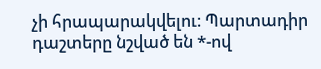չի հրապարակվելու։ Պարտադիր դաշտերը նշված են *-ով